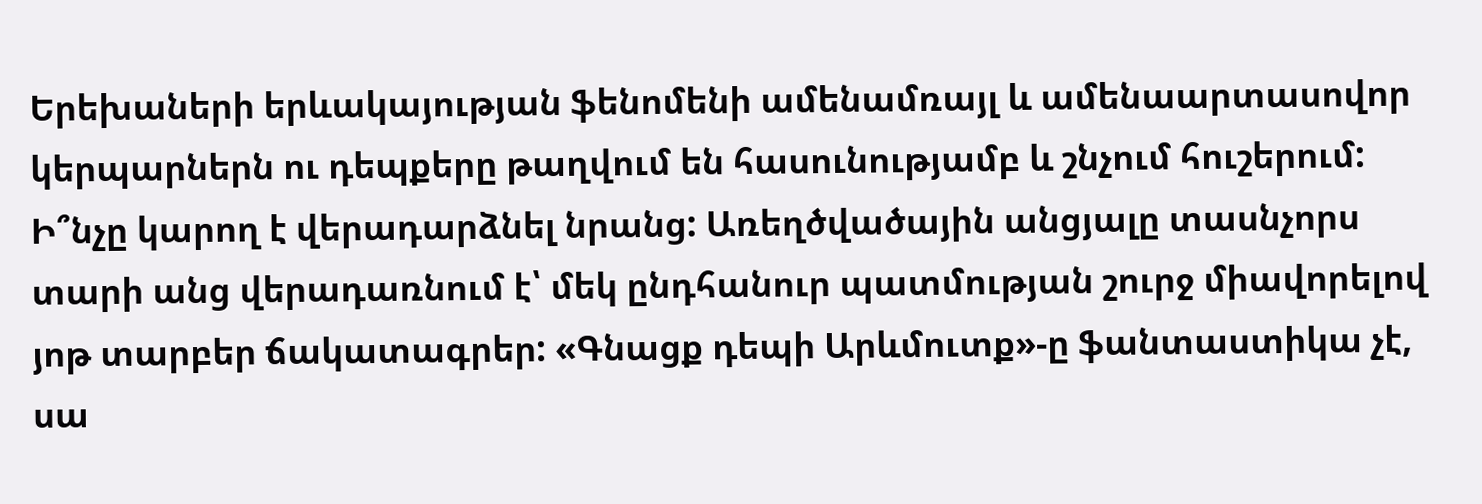Երեխաների երևակայության ֆենոմենի ամենամռայլ և ամենաարտասովոր կերպարներն ու դեպքերը թաղվում են հասունությամբ և շնչում հուշերում: Ի՞նչը կարող է վերադարձնել նրանց: Առեղծվածային անցյալը տասնչորս տարի անց վերադառնում է՝ մեկ ընդհանուր պատմության շուրջ միավորելով յոթ տարբեր ճակատագրեր: «Գնացք դեպի Արևմուտք»-ը ֆանտաստիկա չէ, սա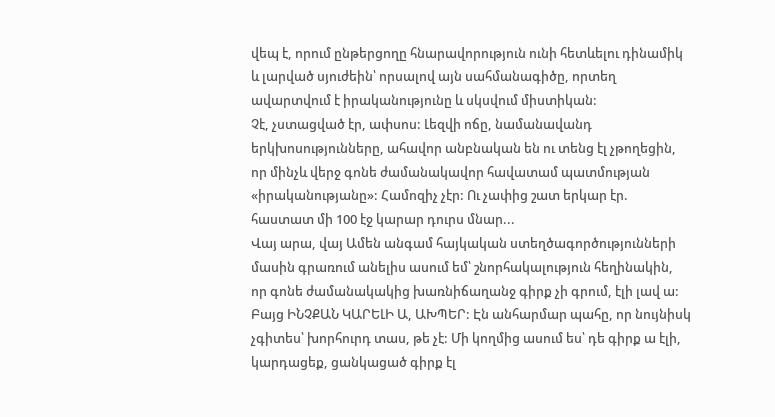վեպ է, որում ընթերցողը հնարավորություն ունի հետևելու դինամիկ և լարված սյուժեին՝ որսալով այն սահմանագիծը, որտեղ ավարտվում է իրականությունը և սկսվում միստիկան:
Չէ, չստացված էր, ափսոս: Լեզվի ոճը, նամանավանդ երկխոսությունները, ահավոր անբնական են ու տենց էլ չթողեցին, որ մինչև վերջ գոնե ժամանակավոր հավատամ պատմության «իրականությանը»: Համոզիչ չէր: Ու չափից շատ երկար էր. հաստատ մի 100 էջ կարար դուրս մնար...
Վայ արա, վայ Ամեն անգամ հայկական ստեղծագործությունների մասին գրառում անելիս ասում եմ՝ շնորհակալություն հեղինակին, որ գոնե ժամանակակից խառնիճաղանջ գիրք չի գրում, էլի լավ ա: Բայց ԻՆՉՔԱՆ ԿԱՐԵԼԻ Ա, ԱԽՊԵՐ: Էն անհարմար պահը, որ նույնիսկ չգիտես՝ խորհուրդ տաս, թե չէ: Մի կողմից ասում ես՝ դե գիրք ա էլի, կարդացեք, ցանկացած գիրք էլ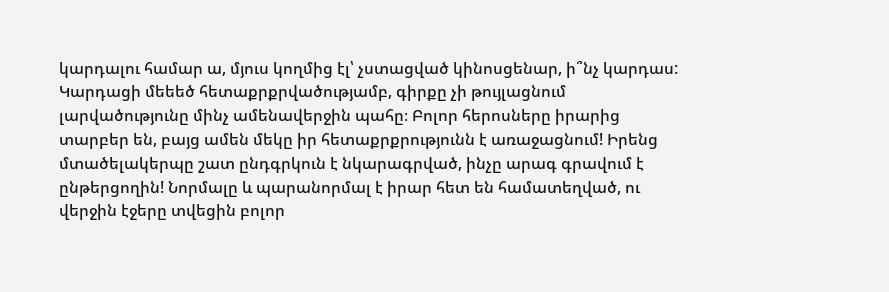կարդալու համար ա, մյուս կողմից էլ՝ չստացված կինոսցենար, ի՞նչ կարդաս:
Կարդացի մեեեծ հետաքրքրվածությամբ, գիրքը չի թույլացնում լարվածությունը մինչ ամենավերջին պահը։ Բոլոր հերոսները իրարից տարբեր են, բայց ամեն մեկը իր հետաքրքրությունն է առաջացնում! Իրենց մտածելակերպը շատ ընդգրկուն է նկարագրված, ինչը արագ գրավում է ընթերցողին! Նորմալը և պարանորմալ է իրար հետ են համատեղված, ու վերջին էջերը տվեցին բոլոր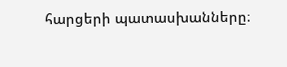հարցերի պատասխանները։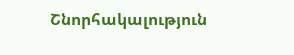Շնորհակալություն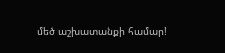մեծ աշխատանքի համար!